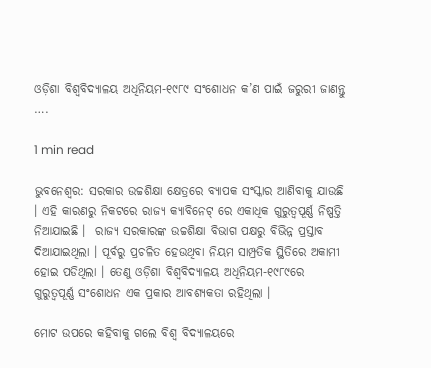ଓଡ଼ିଶା ବିଶ୍ୱବିଦ୍ୟାଳୟ ଅଧିନିୟମ-୧୯୮୯ ସଂଶୋଧନ କ’ଣ ପାଇଁ ଜରୁରୀ ଜାଣନ୍ତୁ ….

1 min read

ଭୁବନେଶ୍ୱର: ସରକାର ଉଚ୍ଚଶିକ୍ଷା କ୍ଷେତ୍ରରେ ବ୍ୟାପକ ସଂସ୍କାର ଆଣିବାକୁ ଯାଉଛି । ଏହି କାରଣରୁ ନିକଟରେ ରାଜ୍ୟ କ୍ୟାବିନେଟ୍ ରେ ଏକାଧିକ ଗୁରୁତ୍ୱପୂର୍ଣ୍ଣ ନିଷ୍ପତ୍ତି ନିଆଯାଇଛି ।  ରାଜ୍ୟ ସରକାରଙ୍କ ଉଚ୍ଚଶିକ୍ଷା ବିଭାଗ ପକ୍ଷରୁ ବିଭିନ୍ନ ପ୍ରସ୍ତାବ ଦିଆଯାଇଥିଲା । ପୂର୍ବରୁ ପ୍ରଚଳିତ ହେଉଥିବା ନିୟମ ସାମ୍ପ୍ରତିକ ସ୍ଥିତିରେ ଅକାମୀ ହୋଇ ପଡିଥିଲା । ତେଣୁ ଓଡ଼ିଶା ବିଶ୍ୱବିଦ୍ୟାଳୟ ଅଧିନିୟମ-୧୯୮୯ରେ ଗୁରୁତ୍ୱପୂର୍ଣ୍ଣ ସଂଶୋଧନ ଏକ ପ୍ରକାର ଆବଶ୍ୟକତା ରହିଥିଲା ।

ମୋଟ ଉପରେ କହିବାକୁ ଗଲେ ବିଶ୍ୱ ବିଦ୍ୟାଳୟରେ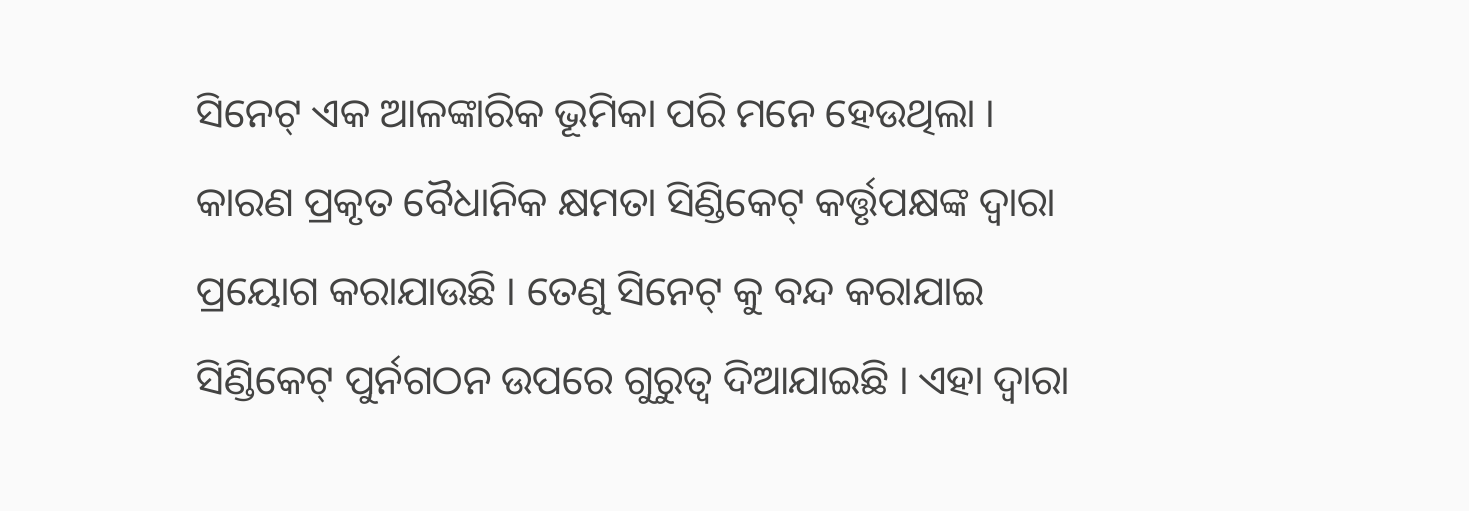ସିନେଟ୍ ଏକ ଆଳଙ୍କାରିକ ଭୂମିକା ପରି ମନେ ହେଉଥିଲା । କାରଣ ପ୍ରକୃତ ବୈଧାନିକ କ୍ଷମତା ସିଣ୍ଡିକେଟ୍ କର୍ତ୍ତୃପକ୍ଷଙ୍କ ଦ୍ୱାରା ପ୍ରୟୋଗ କରାଯାଉଛି । ତେଣୁ ସିନେଟ୍ କୁ ବନ୍ଦ କରାଯାଇ ସିଣ୍ଡିକେଟ୍ ପୁର୍ନଗଠନ ଉପରେ ଗୁରୁତ୍ୱ ଦିଆଯାଇଛି । ଏହା ଦ୍ୱାରା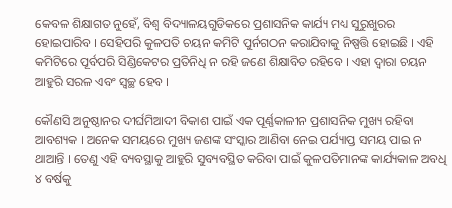କେବଳ ଶିକ୍ଷାଗତ ନୁହେଁ, ବିଶ୍ୱ ବିଦ୍ୟାଳୟଗୁଡିକରେ ପ୍ରଶାସନିକ କାର୍ଯ୍ୟ ମଧ୍ୟ ସୁରୁଖୁରର ହୋଇପାରିବ । ସେହିପରି କୁଳପତି ଚୟନ କମିଟି ପୁର୍ନଗଠନ କରାଯିବାକୁ ନିଷ୍ପତ୍ତି ହୋଇଛି । ଏହି କମିଟିରେ ପୂର୍ବପରି ସିଣ୍ଡିକେଟର ପ୍ରତିନିଧି ନ ରହି ଜଣେ ଶିକ୍ଷାବିତ ରହିବେ । ଏହା ଦ୍ୱାରା ଚୟନ ଆହୁରି ସରଳ ଏବଂ ସ୍ୱଚ୍ଛ ହେବ ।

କୌଣସି ଅନୁଷ୍ଠାନର ଦୀର୍ଘମିଆଦୀ ବିକାଶ ପାଇଁ ଏକ ପୂର୍ଣ୍ଣକାଳୀନ ପ୍ରଶାସନିକ ମୁଖ୍ୟ ରହିବା ଆବଶ୍ୟକ । ଅନେକ ସମୟରେ ମୁଖ୍ୟ ଜଣଙ୍କ ସଂସ୍କାର ଆଣିବା ନେଇ ପର୍ଯ୍ୟାପ୍ତ ସମୟ ପାଇ ନ ଥାଆନ୍ତି । ତେଣୁ ଏହି ବ୍ୟବସ୍ଥାକୁ ଆହୁରି ସୁବ୍ୟବସ୍ଥିତ କରିବା ପାଇଁ କୁଳପତିମାନଙ୍କ କାର୍ଯ୍ୟକାଳ ଅବଧି ୪ ବର୍ଷକୁ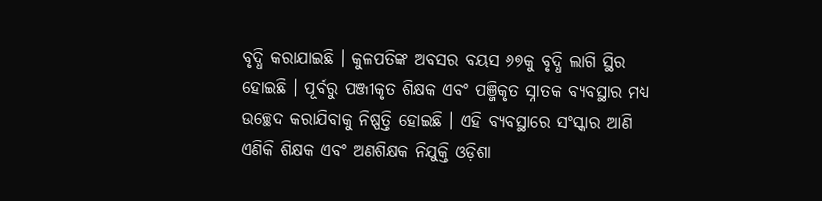ବୃଦ୍ଧି କରାଯାଇଛି । କୁଳପତିଙ୍କ ଅବସର ବୟସ ୬୭କୁ ବୃଦ୍ଧି ଲାଗି ସ୍ଥିର ହୋଇଛି । ପୂର୍ବରୁ ପଞ୍ଜୀକୃତ ଶିକ୍ଷକ ଏବଂ ପଞ୍ଜିକୃତ ସ୍ନାତକ ବ୍ୟବସ୍ଥାର ମଧ୍ୟ ଉଚ୍ଛେଦ କରାଯିବାକୁ ନିଷ୍ପତ୍ତି ହୋଇଛି । ଏହି ବ୍ୟବସ୍ଥାରେ ସଂସ୍କାର ଆଣି ଏଣିକି ଶିକ୍ଷକ ଏବଂ ଅଣଶିକ୍ଷକ ନିଯୁକ୍ତି ଓଡ଼ିଶା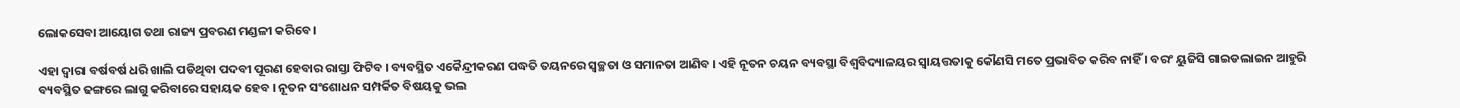ଲୋକସେବା ଆୟୋଗ ତଥା ରାଜ୍ୟ ପ୍ରବରଣ ମଣ୍ଡଳୀ କରିବେ ।

ଏହା ଦ୍ୱାରା ବର୍ଷବର୍ଷ ଧରି ଖାଲି ପଡିଥିବା ପଦବୀ ପୂରଣ ହେବାର ରାସ୍ତା ଫିଟିବ । ବ୍ୟବସ୍ଥିତ ଏକୈନ୍ଦ୍ରୀକରଣ ପଦ୍ଧତି ତୟନରେ ସ୍ୱଚ୍ଛତା ଓ ସମାନତା ଆଣିବ । ଏହି ନୂତନ ଚୟନ ବ୍ୟବସ୍ଥା ବିଶ୍ୱବିଦ୍ୟାଳୟର ସ୍ୱାୟତ୍ତତାକୁ କୌଣସି ମତେ ପ୍ରଭାବିତ କରିବ ନାହିଁ । ବରଂ ୟୁଜିସି ଗାଇଡଲାଇନ ଆହୁରି ବ୍ୟବସ୍ଥିତ ଢଙ୍ଗରେ ଲାଗୁ କରିବାରେ ସହାୟକ ହେବ । ନୂତନ ସଂଶୋଧନ ସମ୍ପର୍କିତ ବିଷୟକୁ ଭଲ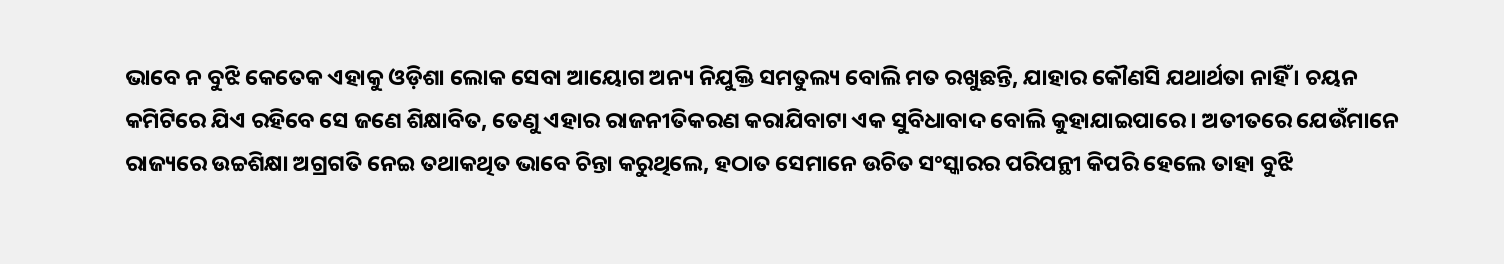ଭାବେ ନ ବୁଝି କେତେକ ଏହାକୁ ଓଡ଼ିଶା ଲୋକ ସେବା ଆୟୋଗ ଅନ୍ୟ ନିଯୁକ୍ତି ସମତୁଲ୍ୟ ବୋଲି ମତ ରଖୁଛନ୍ତି, ଯାହାର କୌଣସି ଯଥାର୍ଥତା ନାହିଁ । ଚୟନ କମିଟିରେ ଯିଏ ରହିବେ ସେ ଜଣେ ଶିକ୍ଷାବିତ, ତେଣୁ ଏହାର ରାଜନୀତିକରଣ କରାଯିବାଟା ଏକ ସୁବିଧାବାଦ ବୋଲି କୁହାଯାଇପାରେ । ଅତୀତରେ ଯେଉଁମାନେ ରାଜ୍ୟରେ ଉଚ୍ଚଶିକ୍ଷା ଅଗ୍ରଗତି ନେଇ ତଥାକଥିତ ଭାବେ ଚିନ୍ତା କରୁଥିଲେ, ହଠାତ ସେମାନେ ଉଚିତ ସଂସ୍କାରର ପରିପନ୍ଥୀ କିପରି ହେଲେ ତାହା ବୁଝି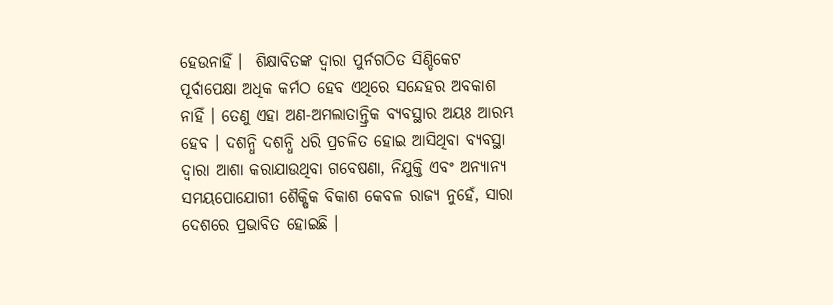ହେଉନାହିଁ ।  ଶିକ୍ଷାବିତଙ୍କ ଦ୍ୱାରା ପୁର୍ନଗଠିତ ସିଣ୍ଡିକେଟ ପୂର୍ବାପେକ୍ଷା ଅଧିକ କର୍ମଠ ହେବ ଏଥିରେ ସନ୍ଦେହର ଅବକାଶ ନାହିଁ । ତେଣୁ ଏହା ଅଣ-ଅମଲାତାନ୍ତ୍ରିକ ବ୍ୟବସ୍ଥାର ଅୟଃ ଆରମ୍ଭ ହେବ । ଦଶନ୍ଧି ଦଶନ୍ଧି ଧରି ପ୍ରଚଳିତ ହୋଇ ଆସିଥିବା ବ୍ୟବସ୍ଥା ଦ୍ୱାରା ଆଶା କରାଯାଉଥିବା ଗବେଷଣା, ନିଯୁକ୍ତି ଏବଂ ଅନ୍ୟାନ୍ୟ ସମୟପୋଯୋଗୀ ଶୈକ୍ଷିକ ବିକାଶ କେବଳ ରାଜ୍ୟ ନୁହେଁ, ସାରା ଦେଶରେ ପ୍ରଭାବିତ ହୋଇଛି ।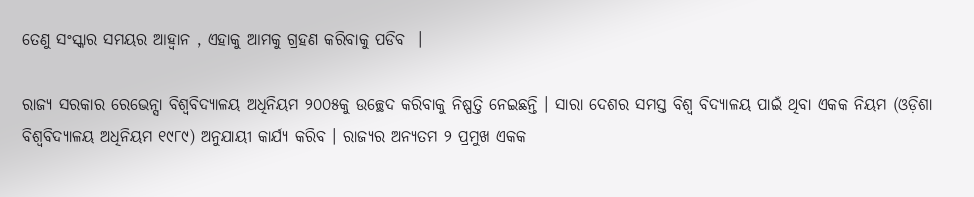ତେଣୁ ସଂସ୍କାର ସମୟର ଆହ୍ୱାନ , ଏହାକୁ ଆମକୁ ଗ୍ରହଣ କରିବାକୁ ପଡିବ  ।

ରାଜ୍ୟ ସରକାର ରେଭେନ୍ସା ବିଶ୍ୱବିଦ୍ୟାଳୟ ଅଧିନିୟମ ୨୦୦୫କୁ ଉଚ୍ଛେଦ କରିବାକୁ ନିଷ୍ପତ୍ତି ନେଇଛନ୍ତି । ସାରା ଦେଶର ସମସ୍ତ ବିଶ୍ୱ ବିଦ୍ୟାଳୟ ପାଇଁ ଥିବା ଏକକ ନିୟମ (ଓଡ଼ିଶା ବିଶ୍ୱବିଦ୍ୟାଳୟ ଅଧିନିୟମ ୧୯୮୯) ଅନୁଯାୟୀ କାର୍ଯ୍ୟ କରିବ । ରାଜ୍ୟର ଅନ୍ୟତମ ୨ ପ୍ରମୁଖ ଏକକ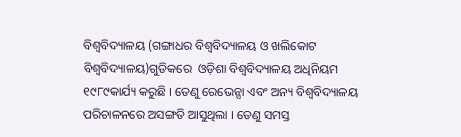ବିଶ୍ୱବିଦ୍ୟାଳୟ (ଗଙ୍ଗାଧର ବିଶ୍ୱବିଦ୍ୟାଳୟ ଓ ଖଲିକୋଟ ବିଶ୍ୱବିଦ୍ୟାଳୟ)ଗୁଡିକରେ  ଓଡ଼ିଶା ବିଶ୍ୱବିଦ୍ୟାଳୟ ଅଧିନିୟମ ୧୯୮୯କାର୍ଯ୍ୟ କରୁଛି । ତେଣୁ ରେଭେନ୍ସା ଏବଂ ଅନ୍ୟ ବିଶ୍ୱବିଦ୍ୟାଳୟ ପରିଚାଳନରେ ଅସଙ୍ଗତି ଆସୁଥିଲା । ତେଣୁ ସମସ୍ତ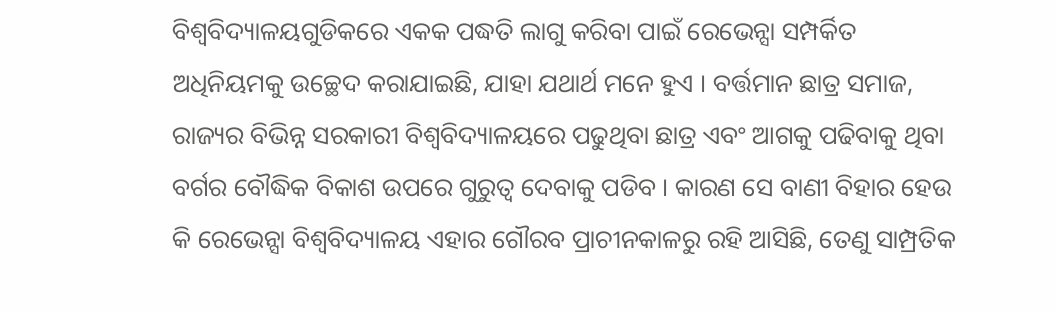ବିଶ୍ୱବିଦ୍ୟାଳୟଗୁଡିକରେ ଏକକ ପଦ୍ଧତି ଲାଗୁ କରିବା ପାଇଁ ରେଭେନ୍ସା ସମ୍ପର୍କିତ ଅଧିନିୟମକୁ ଉଚ୍ଛେଦ କରାଯାଇଛି, ଯାହା ଯଥାର୍ଥ ମନେ ହୁଏ । ବର୍ତ୍ତମାନ ଛାତ୍ର ସମାଜ, ରାଜ୍ୟର ବିଭିନ୍ନ ସରକାରୀ ବିଶ୍ୱବିଦ୍ୟାଳୟରେ ପଢୁଥିବା ଛାତ୍ର ଏବଂ ଆଗକୁ ପଢିବାକୁ ଥିବା ବର୍ଗର ବୌଦ୍ଧିକ ବିକାଶ ଉପରେ ଗୁରୁତ୍ୱ ଦେବାକୁ ପଡିବ । କାରଣ ସେ ବାଣୀ ବିହାର ହେଉ କି ରେଭେନ୍ସା ବିଶ୍ୱବିଦ୍ୟାଳୟ ଏହାର ଗୌରବ ପ୍ରାଚୀନକାଳରୁ ରହି ଆସିଛି, ତେଣୁ ସାମ୍ପ୍ରତିକ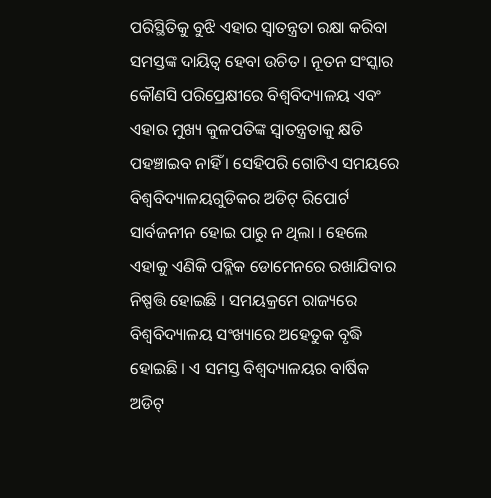ପରିସ୍ଥିତିକୁ ବୁଝି ଏହାର ସ୍ୱାତନ୍ତ୍ରତା ରକ୍ଷା କରିବା ସମସ୍ତଙ୍କ ଦାୟିତ୍ୱ ହେବା ଉଚିତ । ନୂତନ ସଂସ୍କାର କୌଣସି ପରିପ୍ରେକ୍ଷୀରେ ବିଶ୍ୱବିଦ୍ୟାଳୟ ଏବଂ ଏହାର ମୁଖ୍ୟ କୁଳପତିଙ୍କ ସ୍ୱାତନ୍ତ୍ରତାକୁ କ୍ଷତି ପହଞ୍ଚାଇବ ନାହିଁ । ସେହିପରି ଗୋଟିଏ ସମୟରେ ବିଶ୍ୱବିଦ୍ୟାଳୟଗୁଡିକର ଅଡିଟ୍ ରିପୋର୍ଟ ସାର୍ବଜନୀନ ହୋଇ ପାରୁ ନ ଥିଲା । ହେଲେ ଏହାକୁ ଏଣିକି ପବ୍ଲିକ ଡୋମେନରେ ରଖାଯିବାର ନିଷ୍ପତ୍ତି ହୋଇଛି । ସମୟକ୍ରମେ ରାଜ୍ୟରେ ବିଶ୍ୱବିଦ୍ୟାଳୟ ସଂଖ୍ୟାରେ ଅହେତୁକ ବୃଦ୍ଧି ହୋଇଛି । ଏ ସମସ୍ତ ବିଶ୍ୱଦ୍ୟାଳୟର ବାର୍ଷିକ ଅଡିଟ୍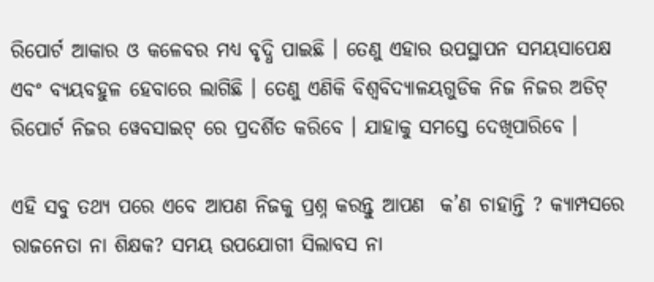ରିପୋର୍ଟ ଆକାର ଓ କଳେବର ମଧ୍ୟ ବୃଦ୍ଧି ପାଇଛି । ତେଣୁ ଏହାର ଉପସ୍ଥାପନ ସମୟସାପେକ୍ଷ ଏବଂ ବ୍ୟୟବହୁଳ ହେବାରେ ଲାଗିଛି । ତେଣୁ ଏଣିକି ବିଶ୍ୱବିଦ୍ୟାଳୟଗୁଡିକ ନିଜ ନିଜର ଅଡିଟ୍ ରିପୋର୍ଟ ନିଜର ୱେବସାଇଟ୍ ରେ ପ୍ରଦର୍ଶିତ କରିବେ । ଯାହାକୁ ସମସ୍ତେ ଦେଖିପାରିବେ ।

ଏହି ସବୁ ତଥ୍ୟ ପରେ ଏବେ ଆପଣ ନିଜକୁ ପ୍ରଶ୍ନ କରନ୍ତୁ ଆପଣ  କ’ଣ ଚାହାନ୍ତି ? କ୍ୟାମ୍ପସରେ ରାଜନେତା ନା ଶିକ୍ଷକ? ସମୟ ଉପଯୋଗୀ ସିଲାବସ ନା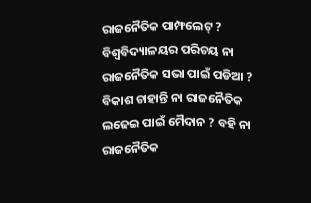ରାଜନୈତିକ ପାମ୍ଫଲେଟ୍ ? ବିଶ୍ୱବିଦ୍ୟାଳୟର ପରିଚୟ ନା ରାଜନୈତିକ ସଭା ପାଇଁ ପଡିଆ ? ବିକାଶ ଚାହାନ୍ତି ନା ରାଜନୈତିକ ଲଢେଇ ପାଇଁ ମୈଦାନ ? ବହି ନା ରାଜନୈତିକ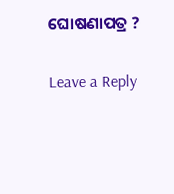ଘୋଷଣାପତ୍ର ?

Leave a Reply